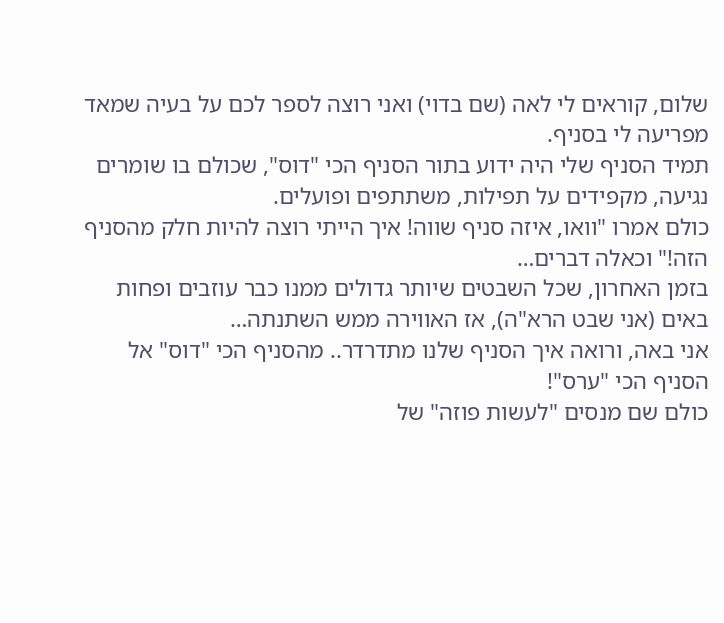שלום, קוראים לי לאה (שם בדוי) ואני רוצה לספר לכם על בעיה שמאד מפריעה לי בסניף.
תמיד הסניף שלי היה ידוע בתור הסניף הכי "דוס", שכולם בו שומרים נגיעה, מקפידים על תפילות, משתתפים ופועלים.
כולם אמרו "וואו, איזה סניף שווה! איך הייתי רוצה להיות חלק מהסניף הזה!" וכאלה דברים…
בזמן האחרון, שכל השבטים שיותר גדולים ממנו כבר עוזבים ופחות באים (אני שבט הרא"ה), אז האווירה ממש השתנתה…
אני באה, ורואה איך הסניף שלנו מתדרדר.. מהסניף הכי "דוס" אל הסניף הכי "ערס"!
כולם שם מנסים "לעשות פוזה" של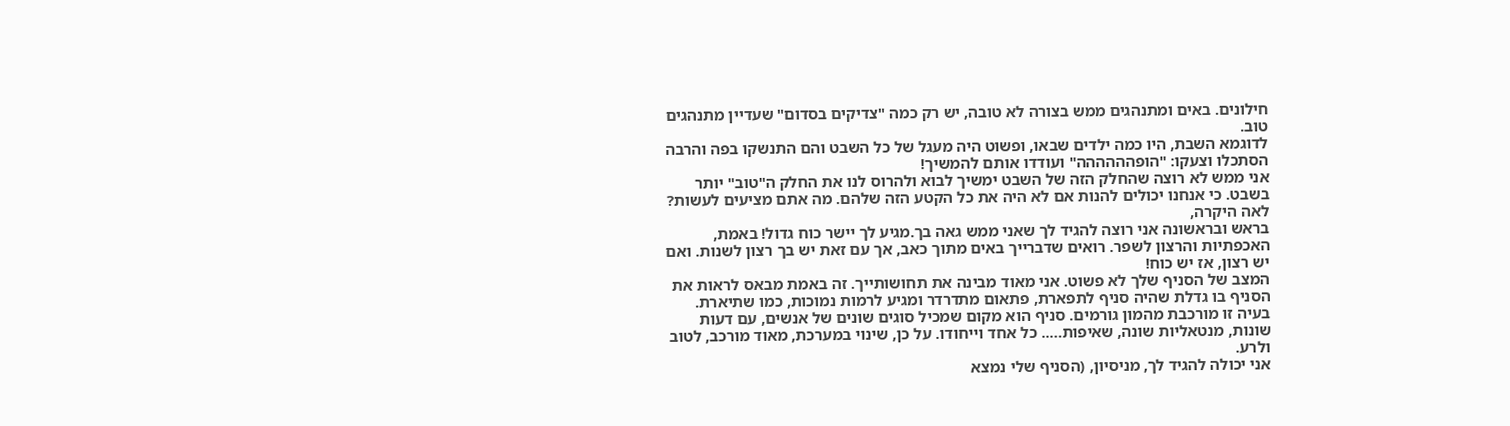חילונים. באים ומתנהגים ממש בצורה לא טובה, יש רק כמה "צדיקים בסדום" שעדיין מתנהגים טוב.
לדוגמא השבת, היו כמה ילדים שבאו, ופשוט היה מעגל של כל השבט והם התנשקו בפה והרבה הסתכלו וצעקו: "הופהההההה" ועודדו אותם להמשיך!
אני ממש לא רוצה שהחלק הזה של השבט ימשיך לבוא ולהרוס לנו את החלק ה"טוב" יותר בשבט. כי אנחנו יכולים להנות אם לא היה את כל הקטע הזה שלהם. מה אתם מציעים לעשות?
לאה היקרה,
בראש ובראשונה אני רוצה להגיד לך שאני ממש גאה בך.מגיע לך יישר כוח גדול! באמת, האכפתיות והרצון לשפר. רואים שדברייך באים מתוך כאב, אך עם זאת יש בך רצון לשנות. ואם יש רצון, אז יש כוח!
המצב של הסניף שלך לא פשוט. אני מאוד מבינה את תחושותייך. זה באמת מבאס לראות את הסניף בו גדלת שהיה סניף לתפארת, פתאום מתדרדר ומגיע לרמות נמוכות, כמו שתיארת.
בעיה זו מורכבת מהמון גורמים. סניף הוא מקום שמכיל סוגים שונים של אנשים, עם דעות שונות, מנטאליות שונה, שאיפות….. כל אחד וייחודו. על כן, שינוי במערכת, מאוד מורכב, לטוב ולרע.
אני יכולה להגיד לך, מניסיון, (הסניף שלי נמצא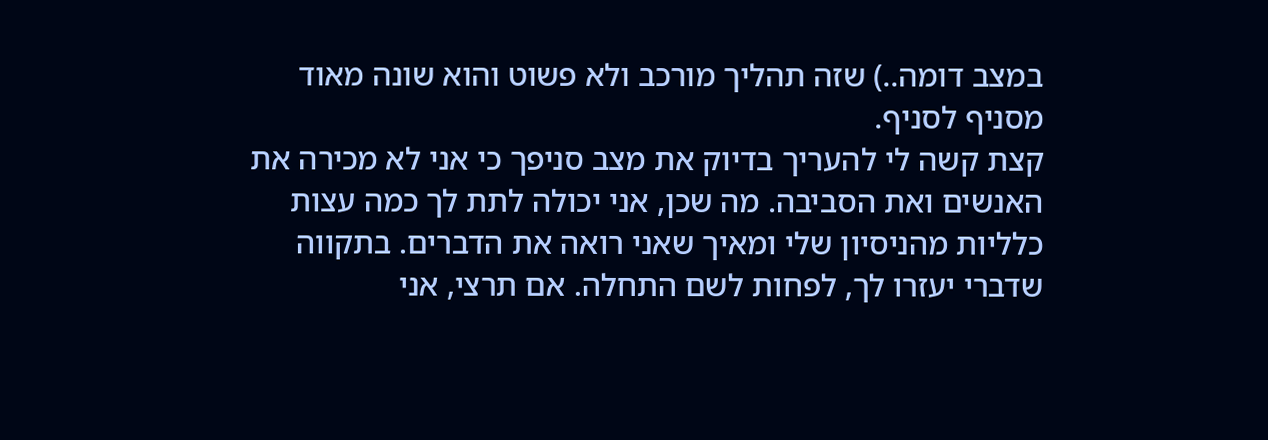במצב דומה..) שזה תהליך מורכב ולא פשוט והוא שונה מאוד מסניף לסניף.
קצת קשה לי להעריך בדיוק את מצב סניפך כי אני לא מכירה את האנשים ואת הסביבה. מה שכן, אני יכולה לתת לך כמה עצות כלליות מהניסיון שלי ומאיך שאני רואה את הדברים. בתקווה שדברי יעזרו לך, לפחות לשם התחלה. אם תרצי, אני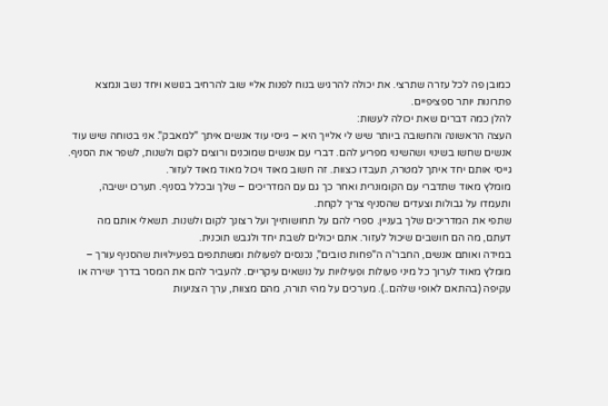כמובן פה לכל עזרה שתרצי. את יכולה להרגיש בנוח לפנות אליי שוב להרחיב בנושא ויחד נשב ונמצא פתרונות יותר ספציפיים.
להלן כמה דברים שאת יכולה לעשות:
העצה הראשונה והחשובה ביותר שיש לי אלייך היא – גייסי עוד אנשים איתך "למאבק". אני בטוחה שיש עוד אנשים שחשו בשינוי ושהשינוי מפריע להם. דברי עם אנשים שמוכנים ורוצים לקום ולשנות, לשפר את הסניף. גייסי אותם יחד איתך למטרה, תעבדו כצוות. זה חשוב מאוד ויכול מאוד מאוד לעזור.
מומלץ מאוד שתדברי עם הקומונרית ואחר כך גם עם המדריכים – שלך ובכלל בסניף. תערכו ישיבה, ותעמדו על גבולות וצעדים שהסניף צריך לקחת.
שתפי את המדריכים שלך בעניין. ספרי להם על תחושותייך ועל רצונך לקום ולשנות. תשאלי אותם מה דעתם, מה הם חושבים שיכול לעזור. אתם יכולים לשבת יחד ולגבש תוכנית.
במידה ואותם אנשים, החבר'ה ה"פחות טובים", נכנסים לפעולות ומשתתפים בפעילויות שהסניף עורך – מומלץ מאוד לערוך כל מיני פעולות ופעילויות על נושאים עיקריים. להעביר להם את המסר בדרך ישירה או עקיפה (בהתאם לאופי שלהם..). מערכים על מהי תורה, מהם מצוות, ערך הצניעות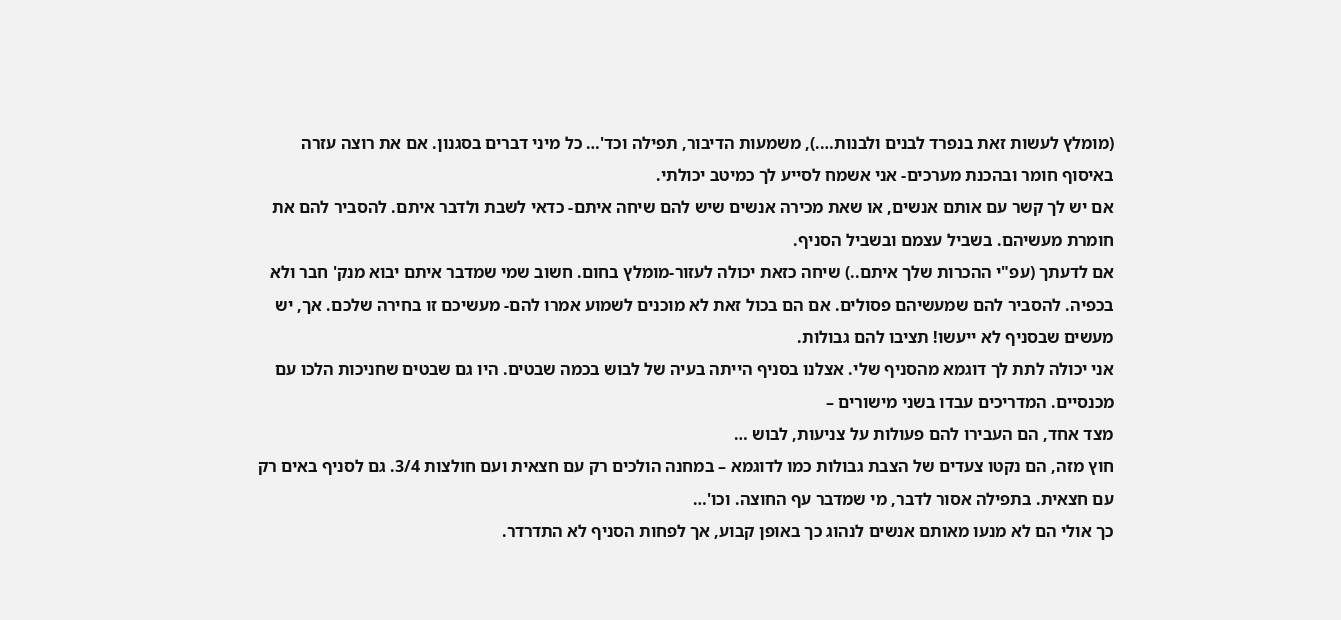(מומלץ לעשות זאת בנפרד לבנים ולבנות….), משמעות הדיבור, תפילה וכד'… כל מיני דברים בסגנון. אם את רוצה עזרה באיסוף חומר ובהכנת מערכים- אני אשמח לסייע לך כמיטב יכולתי.
אם יש לך קשר עם אותם אנשים, או שאת מכירה אנשים שיש להם שיחה איתם- כדאי לשבת ולדבר איתם. להסביר להם את חומרת מעשיהם. בשביל עצמם ובשביל הסניף.
אם לדעתך (עפ"י ההכרות שלך איתם..) שיחה כזאת יכולה לעזור-מומלץ בחום. חשוב שמי שמדבר איתם יבוא מנק' חבר ולא בכפיה. להסביר להם שמעשיהם פסולים. אם הם בכול זאת לא מוכנים לשמוע אמרו להם- מעשיכם זו בחירה שלכם. אך, יש מעשים שבסניף לא ייעשו! תציבו להם גבולות.
אני יכולה לתת לך דוגמא מהסניף שלי. אצלנו בסניף הייתה בעיה של לבוש בכמה שבטים. היו גם שבטים שחניכות הלכו עם מכנסיים. המדריכים עבדו בשני מישורים –
מצד אחד, הם העבירו להם פעולות על צניעות, לבוש …
חוץ מזה, הם נקטו צעדים של הצבת גבולות כמו לדוגמא – במחנה הולכים רק עם חצאית ועם חולצות 3/4. גם לסניף באים רק עם חצאית. בתפילה אסור לדבר, מי שמדבר עף החוצה. וכו'…
כך אולי הם לא מנעו מאותם אנשים לנהוג כך באופן קבוע, אך לפחות הסניף לא התדרדר.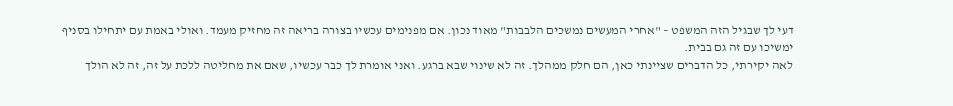דעי לך שבגיל הזה המשפט – "אחרי המעשים נמשכים הלבבות" מאוד נכון. אם מפנימים עכשיו בצורה בריאה זה מחזיק מעמד. ואולי באמת עם יתחילו בסניף ימשיכו עם זה גם בבית.
לאה יקירתי, כל הדברים שציינתי כאן, הם חלק ממהלך. זה לא שינוי שבא ברגע. ואני אומרת לך כבר עכשיו, שאם את מחליטה ללכת על זה, זה לא הולך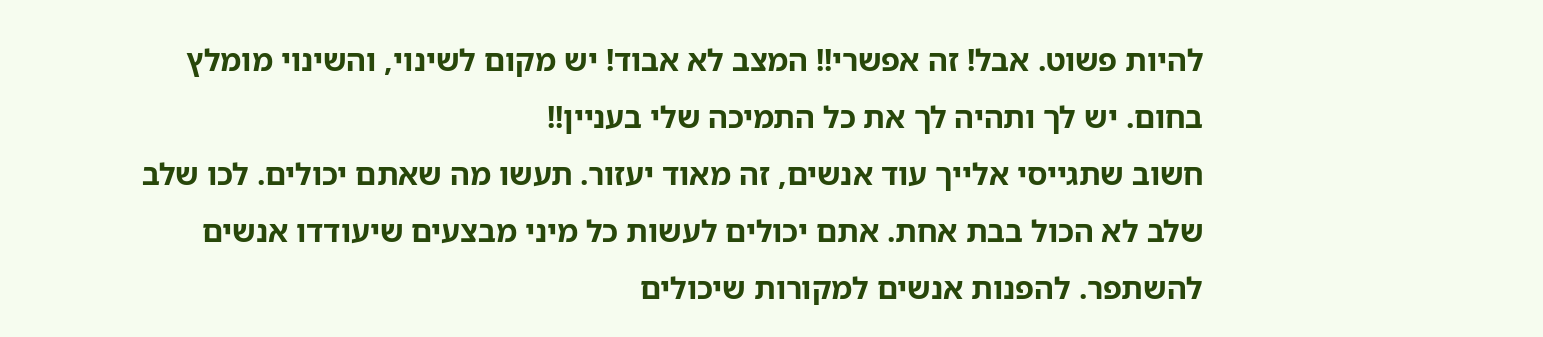להיות פשוט. אבל! זה אפשרי!! המצב לא אבוד! יש מקום לשינוי, והשינוי מומלץ בחום. יש לך ותהיה לך את כל התמיכה שלי בעניין!!
חשוב שתגייסי אלייך עוד אנשים, זה מאוד יעזור. תעשו מה שאתם יכולים. לכו שלב שלב לא הכול בבת אחת. אתם יכולים לעשות כל מיני מבצעים שיעודדו אנשים להשתפר. להפנות אנשים למקורות שיכולים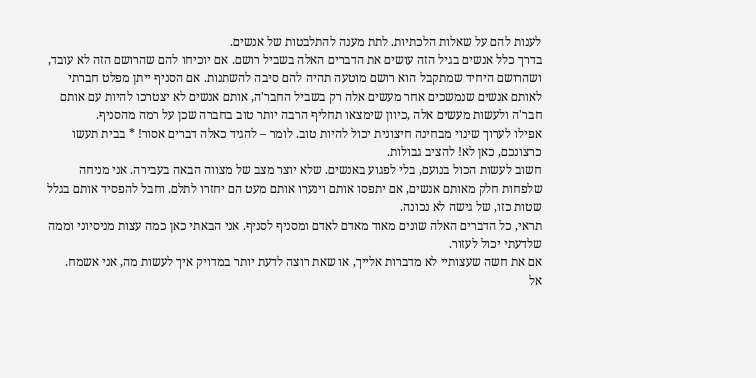לענות להם על שאלות הלכתיות. לתת מענה להתלבטות של אנשים.
בדרך כלל אנשים בגיל הזה עושים את הדברים האלה בשביל רושם. אם יוכיחו להם שהרושם הזה לא עובד, ושהרושם היחיד שמתקבל הוא רושם מוטעה תהיה להם סיבה להשתנות. אם הסניף ייתן מפלט חברתי לאותם אנשים שנמשכים אחר מעשים אלה רק בשביל החבר'ה, אותם אנשים לא יצטרכו להיות עם אותם חבר'ה ולעשות מעשים אלה ,כיוון שימצאו תחליף הרבה יותר טוב בחברה שכן על רמה מהסניף.
אפילו לערוך שינוי מבחינה חיצונית יכול להיות טוב. לומר – להגיד כאלה דברים אסור! * בבית תעשו כרצונכם, כאן לא! להציב גבולות.
חשוב לעשות הכול בנועם, בלי לפגוע באנשים. שלא יוצר מצב של מצווה הבאה בעבירה. אני מניחה שלפחות חלק מאותם אנשים, אם יתפסו אותם וינערו אותם מעט הם יחזרו לתלם. וחבל להפסיד אותם בגלל שטות כזו, של גישה לא נכונה.
תראי, כל הדברים האלה שונים מאוד מאדם לאדם ומסניף לסניף. אני הבאתי כאן כמה עצות מניסיוני וממה שלדעתי יכול לעזור.
אם את חשה שעצותיי לא מדברות אלייך, או שאת רוצה לדעת יותר במדויק איך לעשות מה, אני אשמח.
אל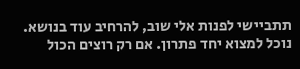תתביישי לפנות אלי שוב, להרחיב עוד בנושא. נוכל למצוא יחד פתרון. אם רק רוצים הכול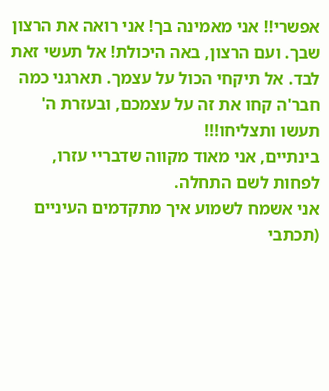אפשרי!! אני מאמינה בך! אני רואה את הרצון שבך. ועם הרצון, באה היכולת! אל תעשי זאת לבד. אל תיקחי הכול על עצמך. תארגני כמה חבר'ה קחו את זה על עצמכם, ובעזרת ה' תעשו ותצליחו!!!
בינתיים, אני מאוד מקווה שדבריי עזרו, לפחות לשם התחלה.
אני אשמח לשמוע איך מתקדמים העיניים (תכתבי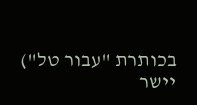בכותרת "עבור טל")
יישר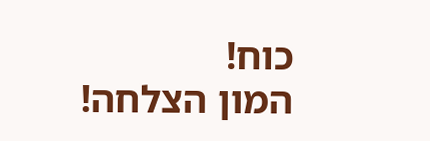כוח!
המון הצלחה!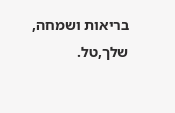בריאות ושמחה,
שלך,טל.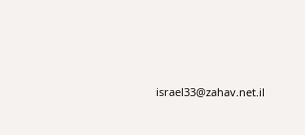israel33@zahav.net.il